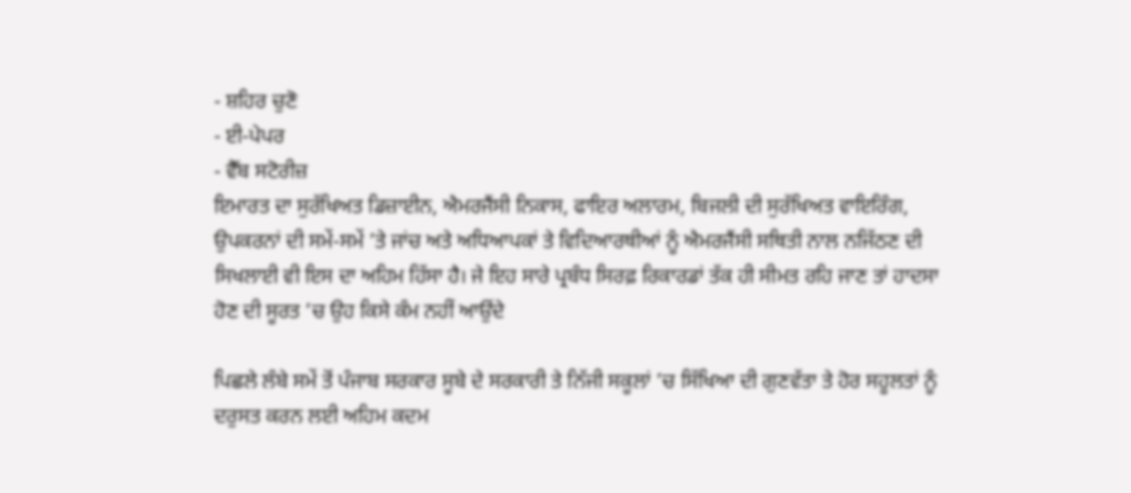- ਸ਼ਹਿਰ ਚੁਣੋ
- ਈ-ਪੇਪਰ
- ਵੈੱਬ ਸਟੋਰੀਜ਼
ਇਮਾਰਤ ਦਾ ਸੁਰੱਖਿਅਤ ਡਿਜ਼ਾਈਨ, ਐਮਰਜੈਂਸੀ ਨਿਕਾਸ, ਫਾਇਰ ਅਲਾਰਮ, ਬਿਜਲੀ ਦੀ ਸੁਰੱਖਿਅਤ ਵਾਇਰਿੰਗ, ਉਪਕਰਨਾਂ ਦੀ ਸਮੇਂ-ਸਮੇਂ ’ਤੇ ਜਾਂਚ ਅਤੇ ਅਧਿਆਪਕਾਂ ਤੇ ਵਿਦਿਆਰਥੀਆਂ ਨੂੰ ਐਮਰਜੈਂਸੀ ਸਥਿਤੀ ਨਾਲ ਨਜਿੱਠਣ ਦੀ ਸਿਖਲਾਈ ਵੀ ਇਸ ਦਾ ਅਹਿਮ ਹਿੱਸਾ ਹੈ। ਜੇ ਇਹ ਸਾਰੇ ਪ੍ਰਬੰਧ ਸਿਰਫ਼ ਰਿਕਾਰਡਾਂ ਤੱਕ ਹੀ ਸੀਮਤ ਰਹਿ ਜਾਣ ਤਾਂ ਹਾਦਸਾ ਹੋਣ ਦੀ ਸੂਰਤ ’ਚ ਉਹ ਕਿਸੇ ਕੰਮ ਨਹੀਂ ਆਉਂਦੇ

ਪਿਛਲੇ ਲੰਬੇ ਸਮੇਂ ਤੋਂ ਪੰਜਾਬ ਸਰਕਾਰ ਸੂਬੇ ਦੇ ਸਰਕਾਰੀ ਤੇ ਨਿੱਜੀ ਸਕੂਲਾਂ ’ਚ ਸਿੱਖਿਆ ਦੀ ਗੁਣਵੱਤਾ ਤੇ ਹੋਰ ਸਹੂਲਤਾਂ ਨੂੰ ਦਰੁਸਤ ਕਰਨ ਲਈ ਅਹਿਮ ਕਦਮ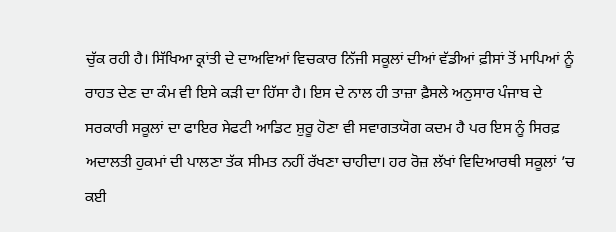ਚੁੱਕ ਰਹੀ ਹੈ। ਸਿੱਖਿਆ ਕ੍ਰਾਂਤੀ ਦੇ ਦਾਅਵਿਆਂ ਵਿਚਕਾਰ ਨਿੱਜੀ ਸਕੂਲਾਂ ਦੀਆਂ ਵੱਡੀਆਂ ਫ਼ੀਸਾਂ ਤੋਂ ਮਾਪਿਆਂ ਨੂੰ ਰਾਹਤ ਦੇਣ ਦਾ ਕੰਮ ਵੀ ਇਸੇ ਕੜੀ ਦਾ ਹਿੱਸਾ ਹੈ। ਇਸ ਦੇ ਨਾਲ ਹੀ ਤਾਜ਼ਾ ਫ਼ੈਸਲੇ ਅਨੁਸਾਰ ਪੰਜਾਬ ਦੇ ਸਰਕਾਰੀ ਸਕੂਲਾਂ ਦਾ ਫਾਇਰ ਸੇਫਟੀ ਆਡਿਟ ਸ਼ੁਰੂ ਹੋਣਾ ਵੀ ਸਵਾਗਤਯੋਗ ਕਦਮ ਹੈ ਪਰ ਇਸ ਨੂੰ ਸਿਰਫ਼ ਅਦਾਲਤੀ ਹੁਕਮਾਂ ਦੀ ਪਾਲਣਾ ਤੱਕ ਸੀਮਤ ਨਹੀਂ ਰੱਖਣਾ ਚਾਹੀਦਾ। ਹਰ ਰੋਜ਼ ਲੱਖਾਂ ਵਿਦਿਆਰਥੀ ਸਕੂਲਾਂ ’ਚ ਕਈ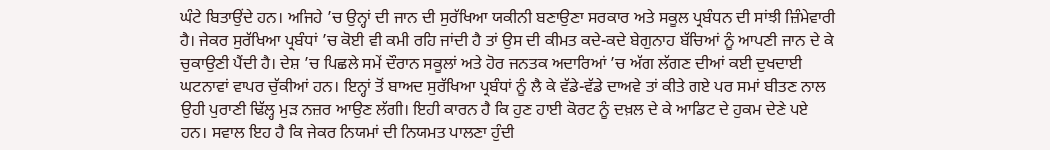ਘੰਟੇ ਬਿਤਾਉਂਦੇ ਹਨ। ਅਜਿਹੇ ’ਚ ਉਨ੍ਹਾਂ ਦੀ ਜਾਨ ਦੀ ਸੁਰੱਖਿਆ ਯਕੀਨੀ ਬਣਾਉਣਾ ਸਰਕਾਰ ਅਤੇ ਸਕੂਲ ਪ੍ਰਬੰਧਨ ਦੀ ਸਾਂਝੀ ਜ਼ਿੰਮੇਵਾਰੀ ਹੈ। ਜੇਕਰ ਸੁਰੱਖਿਆ ਪ੍ਰਬੰਧਾਂ ’ਚ ਕੋਈ ਵੀ ਕਮੀ ਰਹਿ ਜਾਂਦੀ ਹੈ ਤਾਂ ਉਸ ਦੀ ਕੀਮਤ ਕਦੇ-ਕਦੇ ਬੇਗੁਨਾਹ ਬੱਚਿਆਂ ਨੂੰ ਆਪਣੀ ਜਾਨ ਦੇ ਕੇ ਚੁਕਾਉਣੀ ਪੈਂਦੀ ਹੈ। ਦੇਸ਼ ’ਚ ਪਿਛਲੇ ਸਮੇਂ ਦੌਰਾਨ ਸਕੂਲਾਂ ਅਤੇ ਹੋਰ ਜਨਤਕ ਅਦਾਰਿਆਂ ’ਚ ਅੱਗ ਲੱਗਣ ਦੀਆਂ ਕਈ ਦੁਖਦਾਈ ਘਟਨਾਵਾਂ ਵਾਪਰ ਚੁੱਕੀਆਂ ਹਨ। ਇਨ੍ਹਾਂ ਤੋਂ ਬਾਅਦ ਸੁਰੱਖਿਆ ਪ੍ਰਬੰਧਾਂ ਨੂੰ ਲੈ ਕੇ ਵੱਡੇ-ਵੱਡੇ ਦਾਅਵੇ ਤਾਂ ਕੀਤੇ ਗਏ ਪਰ ਸਮਾਂ ਬੀਤਣ ਨਾਲ ਉਹੀ ਪੁਰਾਣੀ ਢਿੱਲ੍ਹ ਮੁੜ ਨਜ਼ਰ ਆਉਣ ਲੱਗੀ। ਇਹੀ ਕਾਰਨ ਹੈ ਕਿ ਹੁਣ ਹਾਈ ਕੋਰਟ ਨੂੰ ਦਖ਼ਲ ਦੇ ਕੇ ਆਡਿਟ ਦੇ ਹੁਕਮ ਦੇਣੇ ਪਏ ਹਨ। ਸਵਾਲ ਇਹ ਹੈ ਕਿ ਜੇਕਰ ਨਿਯਮਾਂ ਦੀ ਨਿਯਮਤ ਪਾਲਣਾ ਹੁੰਦੀ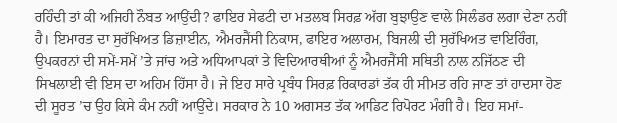ਰਹਿੰਦੀ ਤਾਂ ਕੀ ਅਜਿਹੀ ਨੌਬਤ ਆਉਂਦੀ? ਫਾਇਰ ਸੇਫਟੀ ਦਾ ਮਤਲਬ ਸਿਰਫ਼ ਅੱਗ ਬੁਝਾਉਣ ਵਾਲੇ ਸਿਲੰਡਰ ਲਗਾ ਦੇਣਾ ਨਹੀਂ ਹੈ। ਇਮਾਰਤ ਦਾ ਸੁਰੱਖਿਅਤ ਡਿਜ਼ਾਈਨ, ਐਮਰਜੈਂਸੀ ਨਿਕਾਸ, ਫਾਇਰ ਅਲਾਰਮ, ਬਿਜਲੀ ਦੀ ਸੁਰੱਖਿਅਤ ਵਾਇਰਿੰਗ, ਉਪਕਰਨਾਂ ਦੀ ਸਮੇਂ-ਸਮੇਂ ’ਤੇ ਜਾਂਚ ਅਤੇ ਅਧਿਆਪਕਾਂ ਤੇ ਵਿਦਿਆਰਥੀਆਂ ਨੂੰ ਐਮਰਜੈਂਸੀ ਸਥਿਤੀ ਨਾਲ ਨਜਿੱਠਣ ਦੀ ਸਿਖਲਾਈ ਵੀ ਇਸ ਦਾ ਅਹਿਮ ਹਿੱਸਾ ਹੈ। ਜੇ ਇਹ ਸਾਰੇ ਪ੍ਰਬੰਧ ਸਿਰਫ਼ ਰਿਕਾਰਡਾਂ ਤੱਕ ਹੀ ਸੀਮਤ ਰਹਿ ਜਾਣ ਤਾਂ ਹਾਦਸਾ ਹੋਣ ਦੀ ਸੂਰਤ ’ਚ ਉਹ ਕਿਸੇ ਕੰਮ ਨਹੀਂ ਆਉਂਦੇ। ਸਰਕਾਰ ਨੇ 10 ਅਗਸਤ ਤੱਕ ਆਡਿਟ ਰਿਪੋਰਟ ਮੰਗੀ ਹੈ। ਇਹ ਸਮਾਂ-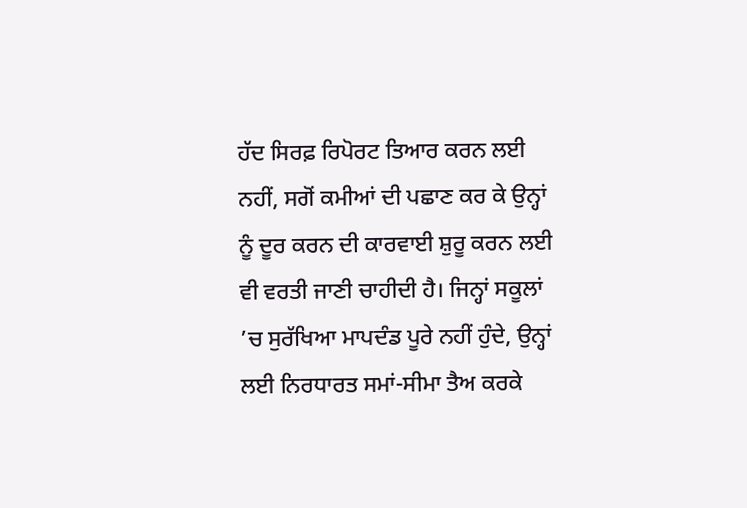ਹੱਦ ਸਿਰਫ਼ ਰਿਪੋਰਟ ਤਿਆਰ ਕਰਨ ਲਈ ਨਹੀਂ, ਸਗੋਂ ਕਮੀਆਂ ਦੀ ਪਛਾਣ ਕਰ ਕੇ ਉਨ੍ਹਾਂ ਨੂੰ ਦੂਰ ਕਰਨ ਦੀ ਕਾਰਵਾਈ ਸ਼ੁਰੂ ਕਰਨ ਲਈ ਵੀ ਵਰਤੀ ਜਾਣੀ ਚਾਹੀਦੀ ਹੈ। ਜਿਨ੍ਹਾਂ ਸਕੂਲਾਂ ’ਚ ਸੁਰੱਖਿਆ ਮਾਪਦੰਡ ਪੂਰੇ ਨਹੀਂ ਹੁੰਦੇ, ਉਨ੍ਹਾਂ ਲਈ ਨਿਰਧਾਰਤ ਸਮਾਂ-ਸੀਮਾ ਤੈਅ ਕਰਕੇ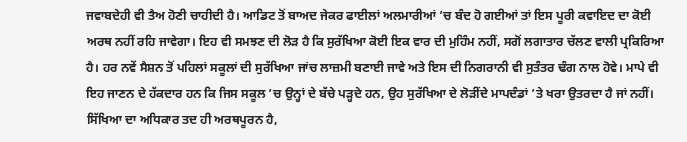ਜਵਾਬਦੇਹੀ ਵੀ ਤੈਅ ਹੋਣੀ ਚਾਹੀਦੀ ਹੈ। ਆਡਿਟ ਤੋਂ ਬਾਅਦ ਜੇਕਰ ਫਾਈਲਾਂ ਅਲਮਾਰੀਆਂ ’ਚ ਬੰਦ ਹੋ ਗਈਆਂ ਤਾਂ ਇਸ ਪੂਰੀ ਕਵਾਇਦ ਦਾ ਕੋਈ ਅਰਥ ਨਹੀਂ ਰਹਿ ਜਾਵੇਗਾ। ਇਹ ਵੀ ਸਮਝਣ ਦੀ ਲੋੜ ਹੈ ਕਿ ਸੁਰੱਖਿਆ ਕੋਈ ਇਕ ਵਾਰ ਦੀ ਮੁਹਿੰਮ ਨਹੀਂ, ਸਗੋਂ ਲਗਾਤਾਰ ਚੱਲਣ ਵਾਲੀ ਪ੍ਰਕਿਰਿਆ ਹੈ। ਹਰ ਨਵੇਂ ਸੈਸ਼ਨ ਤੋਂ ਪਹਿਲਾਂ ਸਕੂਲਾਂ ਦੀ ਸੁਰੱਖਿਆ ਜਾਂਚ ਲਾਜ਼ਮੀ ਬਣਾਈ ਜਾਵੇ ਅਤੇ ਇਸ ਦੀ ਨਿਗਰਾਨੀ ਵੀ ਸੁਤੰਤਰ ਢੰਗ ਨਾਲ ਹੋਵੇ। ਮਾਪੇ ਵੀ ਇਹ ਜਾਣਨ ਦੇ ਹੱਕਦਾਰ ਹਨ ਕਿ ਜਿਸ ਸਕੂਲ ’ਚ ਉਨ੍ਹਾਂ ਦੇ ਬੱਚੇ ਪੜ੍ਹਦੇ ਹਨ, ਉਹ ਸੁਰੱਖਿਆ ਦੇ ਲੋੜੀਂਦੇ ਮਾਪਦੰਡਾਂ ’ਤੇ ਖਰਾ ਉਤਰਦਾ ਹੈ ਜਾਂ ਨਹੀਂ। ਸਿੱਖਿਆ ਦਾ ਅਧਿਕਾਰ ਤਦ ਹੀ ਅਰਥਪੂਰਨ ਹੈ,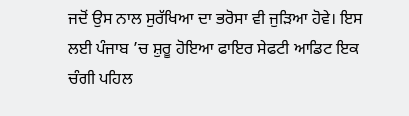ਜਦੋਂ ਉਸ ਨਾਲ ਸੁਰੱਖਿਆ ਦਾ ਭਰੋਸਾ ਵੀ ਜੁੜਿਆ ਹੋਵੇ। ਇਸ ਲਈ ਪੰਜਾਬ ’ਚ ਸ਼ੁਰੂ ਹੋਇਆ ਫਾਇਰ ਸੇਫਟੀ ਆਡਿਟ ਇਕ ਚੰਗੀ ਪਹਿਲ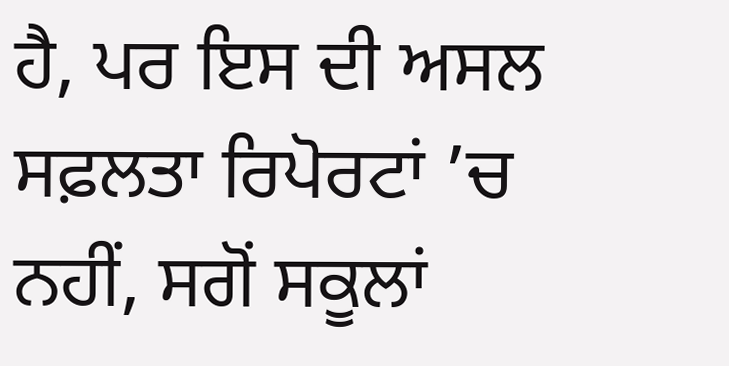ਹੈ, ਪਰ ਇਸ ਦੀ ਅਸਲ ਸਫ਼ਲਤਾ ਰਿਪੋਰਟਾਂ ’ਚ ਨਹੀਂ, ਸਗੋਂ ਸਕੂਲਾਂ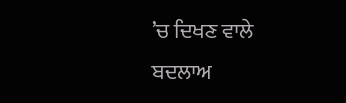’ਚ ਦਿਖਣ ਵਾਲੇ ਬਦਲਾਅ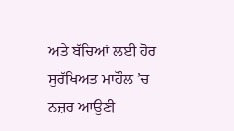ਅਤੇ ਬੱਚਿਆਂ ਲਈ ਹੋਰ ਸੁਰੱਖਿਅਤ ਮਾਹੌਲ ’ਚ ਨਜ਼ਰ ਆਉਣੀ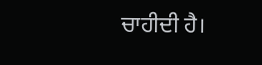ਚਾਹੀਦੀ ਹੈ।